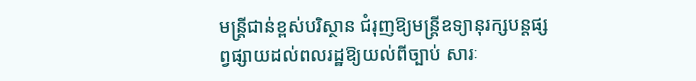មន្ត្រីជាន់ខ្ពស់បរិស្ថាន ជំរុញឱ្យមន្រ្តីឧទ្យានុរក្សបន្តផ្សព្វផ្សាយដល់ពលរដ្ឋឱ្យយល់ពីច្បាប់ សារៈ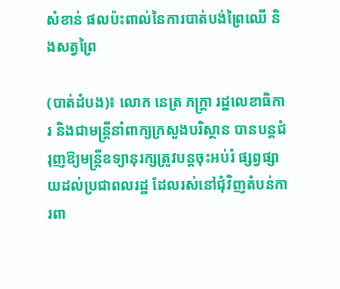សំខាន់ ផលប៉ះពាល់នៃការបាត់បង់ព្រៃឈើ និងសត្វព្រៃ

(បាត់ដំបង)៖ លោក នេត្រ ភក្រ្តា រដ្ឋលេខាធិការ និងជាមន្រ្តីនាំពាក្យក្រសួងបរិស្ថាន បានបន្តជំរុញឱ្យមន្រ្តីឧទ្យានុរក្សត្រូវបន្តចុះអប់រំ ផ្សព្វផ្សាយដល់ប្រជាពលរដ្ឋ ដែលរស់នៅជុំវិញតំបន់ការពា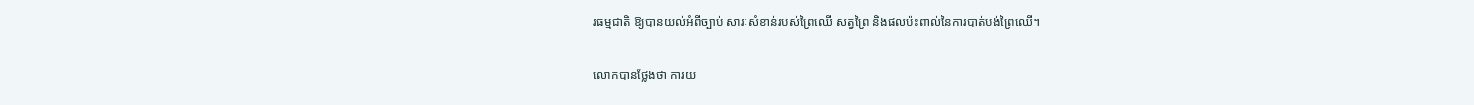រធម្មជាតិ ឱ្យបានយល់អំពីច្បាប់ សារៈសំខាន់របស់ព្រៃឈើ សត្វព្រៃ និងផលប៉ះពាល់នៃការបាត់បង់ព្រៃឈើ។

លោកបានថ្លែងថា ការយ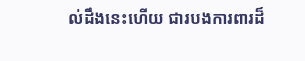ល់ដឹងនេះហើយ ជារបងការពារដ៏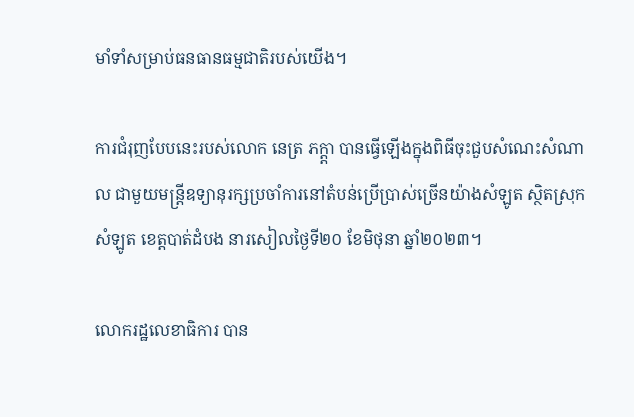មាំទាំសម្រាប់ធនធានធម្មជាតិរបស់យើង។

ការជំរុញបែបនេះរបស់លោក នេត្រ ភក្ត្តា បានធ្វើឡើងក្នុងពិធីចុះជួបសំណេះសំណាល ជាមួយមន្រ្តីឧទ្យានុរក្សប្រចាំការនៅតំបន់ប្រើប្រាស់ច្រើនយ៉ាងសំឡូត ស្ថិតស្រុកសំឡូត ខេត្តបាត់ដំបង នារសៀលថ្ងៃទី២០ ខែមិថុនា ឆ្នាំ២០២៣។

លោករដ្ឋលេខាធិការ បាន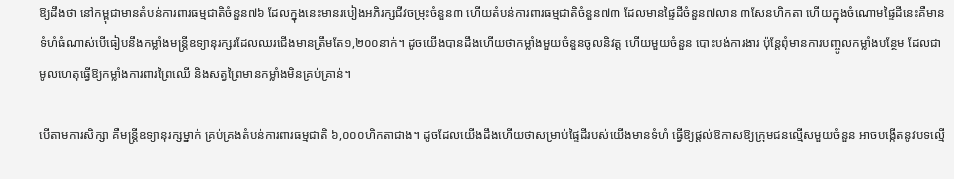ឱ្យដឹងថា នៅកម្ពុជាមានតំបន់ការពារធម្មជាតិចំនួន៧៦ ដែលក្នុងនេះមានរបៀងអភិរក្សជីវចម្រុះចំនួន៣ ហើយតំបន់ការពារធម្មជាតិចំនួន៧៣ ដែលមានផ្ទៃដីចំនួន៧លាន ៣សែនហិកតា ហើយក្នុងចំណោមផ្ទៃដីនេះគឺមានទំហំធំណាស់បើធៀបនឹងកម្លាំងមន្រ្តីឧទ្យានុរក្សរដែលឈរជើងមានត្រឹមតែ១,២០០នាក់។ ដូចយើងបានដឹងហើយថាកម្លាំងមួយចំនួនចូលនិវត្ត ហើយមួយចំនួន បោះបង់ការងារ ប៉ុន្តែពុំមានការបញ្ចូលកម្លាំងបន្ថែម ដែលជាមូលហេតុធ្វើឱ្យកម្លាំងការពារព្រៃឈើ និងសត្វព្រៃមានកម្លាំងមិនគ្រប់គ្រាន់។

បើតាមការសិក្សា គឺមន្រ្តីឧទ្យានុរក្សម្នាក់ គ្រប់គ្រងតំបន់ការពារធម្មជាតិ ៦,០០០ហិកតាជាង។ ដូចដែលយើងដឹងហើយថាសម្រាប់ផ្ទៃដីរបស់យើងមានទំហំ ធ្វើឱ្យផ្តល់ឱកាសឱ្យក្រុមជនល្មើសមួយចំនួន អាចបង្កើតនូវបទល្មើ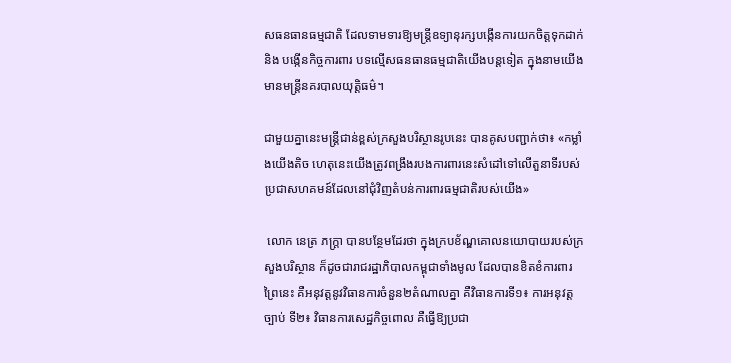សធនធានធម្មជាតិ ដែលទាមទារឱ្យមន្រ្តីឧទ្យានុរក្សបង្កើនការយកចិត្តទុកដាក់ និង បង្កើនកិច្ចការពារ បទល្មើសធនធានធម្មជាតិយើងបន្តទៀត ក្នុងនាមយើងមានមន្រ្តីនគរបាលយុត្តិធម៌។

ជាមួយគ្នានេះមន្ត្រីជាន់ខ្ពស់ក្រសួងបរិស្ថានរូបនេះ បានគូសបញ្ជាក់ថា៖ «កម្លាំងយើងតិច ហេតុនេះយើងត្រូវពង្រឹងរបងការពារនេះសំដៅទៅលើតួនាទីរបស់ប្រជាសហគមន៍ដែលនៅជុំវិញតំបន់ការពារធម្មជាតិរបស់យើង»

 លោក នេត្រ ភក្រ្តា បានបន្ថែមដែរថា ក្នុងក្របខ័ណ្ឌគោលនយោបាយរបស់ក្រសួងបរិស្ថាន ក៏ដូចជារាជរដ្ឋាភិបាលកម្ពុជាទាំងមូល ដែលបានខិតខំការពារព្រៃនេះ គឺអនុវត្តនូវវិធានការចំនួន២តំណាលគ្នា គឺវិធានការទី១៖ ការអនុវត្តច្បាប់ ទី២៖ វិធានការសេដ្ឋកិច្ចពោល គឺធ្វើឱ្យប្រជា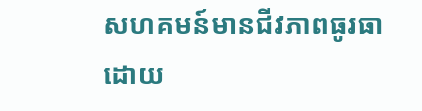សហគមន៍មានជីវភាពធូរធា ដោយ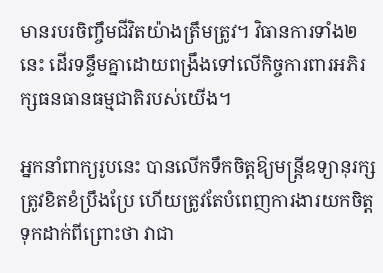មានរបរចិញ្ចឹមជីវិតយ៉ាងត្រឹមត្រូវ។ វិធានការទាំង២នេះ ដើរទន្ទឹមគ្នាដោយពង្រឹងទៅលើកិច្ចការពារអភិរក្សធនធានធម្មជាតិរបស់យើង។

អ្នកនាំពាក្យរូបនេះ បានលើកទឹកចិត្តឱ្យមន្រ្តីឧទ្យានុរក្សត្រូវខិតខំប្រឹងប្រែ ហើយត្រូវតែបំពេញការងារយកចិត្តទុកដាក់ពីព្រោះថា វាជា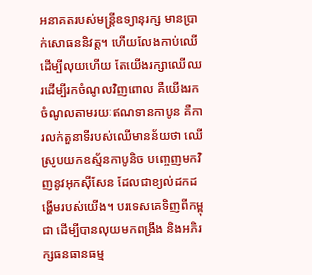អនាគតរបស់មន្ត្រីឧទ្យានុរក្ស មានប្រាក់សោធននិវត្ត។ ហើយលែងកាប់ឈើដើម្បីលុយហើយ តែយើងរក្សាឈើឈរដើម្បីរកចំណូលវិញពោល គឺយើងរកចំណូលតាមរយៈឥណទានកាបូន គឺការលក់តួនាទីរបស់ឈើមានន័យថា ឈើស្រូបយកឧស្ម័នកាបូនិច បញ្ចេញមកវិញនូវអុកស៊ីសែន ដែលជាខ្យល់ដកដង្ហើមរបស់យើង។ បរទេសគេទិញពីកម្ពុជា ដើម្បីបានលុយមកពង្រឹង និងអភិរក្សធនធានធម្ម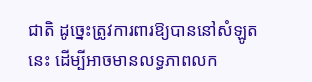ជាតិ ដូច្នេះត្រូវការពារឱ្យបាននៅសំឡូតនេះ ដើម្បីអាចមានលទ្ធភាពលក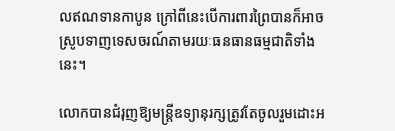លឥណទានកាបូន ក្រៅពីនេះបើការពារព្រៃបានក៏អាចស្រូបទាញទេសចរណ៍តាមរយៈធនធានធម្មជាតិទាំងនេះ។

លោកបានជំរុញឱ្យមន្រ្តីឧទ្យានុរក្សត្រូវតែចូលរួមដោះអ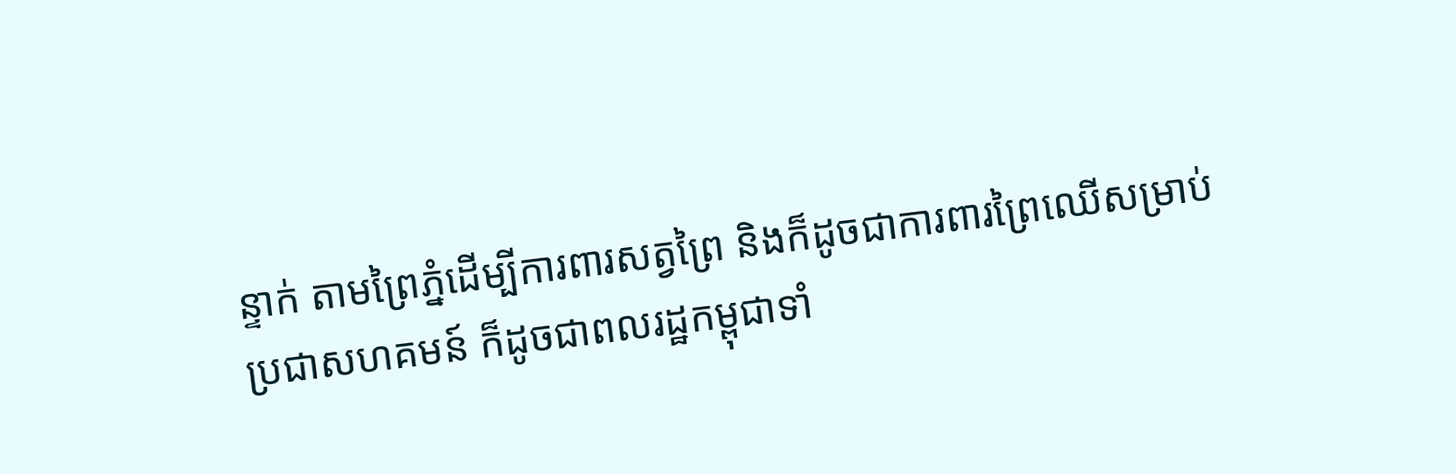ន្ទាក់ តាមព្រៃភ្នំដើម្បីការពារសត្វព្រៃ និងក៏ដូចជាការពារព្រៃឈើសម្រាប់ប្រជាសហគមន៍ ក៏ដូចជាពលរដ្ឋកម្ពុជាទាំ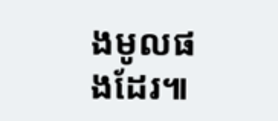ងមូលផងដែរ៕